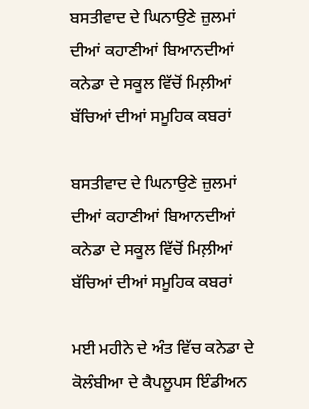ਬਸਤੀਵਾਦ ਦੇ ਘਿਨਾਉਣੇ ਜ਼ੁਲਮਾਂ ਦੀਆਂ ਕਹਾਣੀਆਂ ਬਿਆਨਦੀਆਂ ਕਨੇਡਾ ਦੇ ਸਕੂਲ ਵਿੱਚੋਂ ਮਿਲ਼ੀਆਂ ਬੱਚਿਆਂ ਦੀਆਂ ਸਮੂਹਿਕ ਕਬਰਾਂ

ਬਸਤੀਵਾਦ ਦੇ ਘਿਨਾਉਣੇ ਜ਼ੁਲਮਾਂ ਦੀਆਂ ਕਹਾਣੀਆਂ ਬਿਆਨਦੀਆਂ ਕਨੇਡਾ ਦੇ ਸਕੂਲ ਵਿੱਚੋਂ ਮਿਲ਼ੀਆਂ ਬੱਚਿਆਂ ਦੀਆਂ ਸਮੂਹਿਕ ਕਬਰਾਂ

ਮਈ ਮਹੀਨੇ ਦੇ ਅੰਤ ਵਿੱਚ ਕਨੇਡਾ ਦੇ ਕੋਲੰਬੀਆ ਦੇ ਕੈਪਲੂਪਸ ਇੰਡੀਅਨ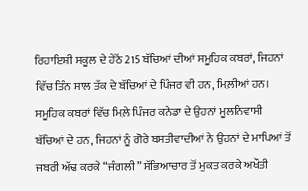ਰਿਹਾਇਸ਼ੀ ਸਕੂਲ ਦੇ ਹੇਠੋਂ 215 ਬੱਚਿਆਂ ਦੀਆਂ ਸਮੂਹਿਕ ਕਬਰਾਂ, ਜਿਹਨਾਂ ਵਿੱਚ ਤਿੰਨ ਸਾਲ ਤੱਕ ਦੇ ਬੱਚਿਆਂ ਦੇ ਪਿੰਜਰ ਵੀ ਹਨ, ਮਿਲ਼ੀਆਂ ਹਨ। ਸਮੂਹਿਕ ਕਬਰਾਂ ਵਿੱਚ ਮਿਲ਼ੇ ਪਿੰਜਰ ਕਨੇਡਾ ਦੇ ਉਹਨਾਂ ਮੂਲਨਿਵਾਸੀ ਬੱਚਿਆਂ ਦੇ ਹਨ, ਜਿਹਨਾਂ ਨੂੰ ਗੋਰੇ ਬਸਤੀਵਾਦੀਆਂ ਨੇ ਉਹਨਾਂ ਦੇ ਮਾਪਿਆਂ ਤੋਂ ਜਬਰੀ ਅੱਢ ਕਰਕੇ “ਜੰਗਲੀ” ਸੱਭਿਆਚਾਰ ਤੋਂ ਮੁਕਤ ਕਰਕੇ ਅਖੌਤੀ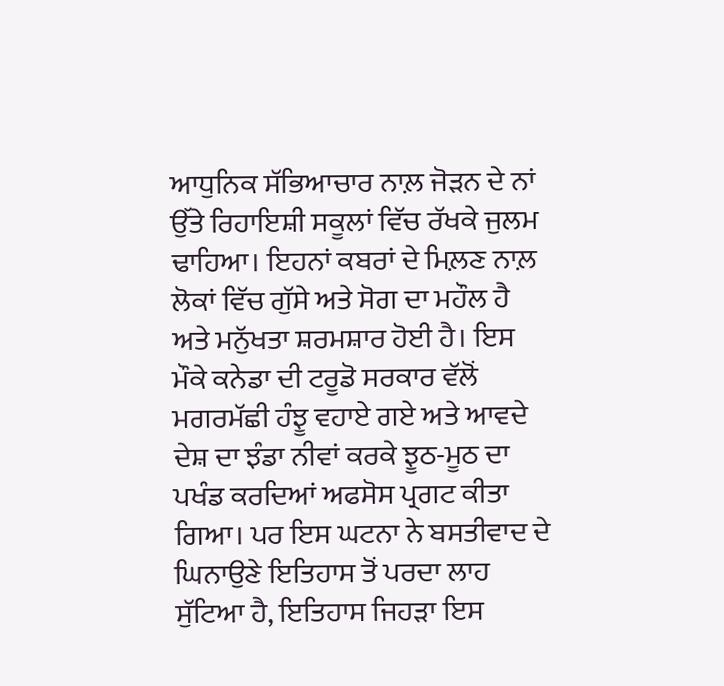ਆਧੁਨਿਕ ਸੱਭਿਆਚਾਰ ਨਾਲ਼ ਜੋੜਨ ਦੇ ਨਾਂ ਉੱਤੇ ਰਿਹਾਇਸ਼ੀ ਸਕੂਲਾਂ ਵਿੱਚ ਰੱਖਕੇ ਜੁਲਮ ਢਾਹਿਆ। ਇਹਨਾਂ ਕਬਰਾਂ ਦੇ ਮਿਲ਼ਣ ਨਾਲ਼ ਲੋਕਾਂ ਵਿੱਚ ਗੁੱਸੇ ਅਤੇ ਸੋਗ ਦਾ ਮਹੌਲ ਹੈ ਅਤੇ ਮਨੁੱਖਤਾ ਸ਼ਰਮਸ਼ਾਰ ਹੋਈ ਹੈ। ਇਸ ਮੌਕੇ ਕਨੇਡਾ ਦੀ ਟਰੂਡੋ ਸਰਕਾਰ ਵੱਲੋਂ ਮਗਰਮੱਛੀ ਹੰਝੂ ਵਹਾਏ ਗਏ ਅਤੇ ਆਵਦੇ ਦੇਸ਼ ਦਾ ਝੰਡਾ ਨੀਵਾਂ ਕਰਕੇ ਝੂਠ-ਮੂਠ ਦਾ ਪਖੰਡ ਕਰਦਿਆਂ ਅਫਸੋਸ ਪ੍ਰਗਟ ਕੀਤਾ ਗਿਆ। ਪਰ ਇਸ ਘਟਨਾ ਨੇ ਬਸਤੀਵਾਦ ਦੇ ਘਿਨਾਉਣੇ ਇਤਿਹਾਸ ਤੋਂ ਪਰਦਾ ਲਾਹ ਸੁੱਟਿਆ ਹੈ, ਇਤਿਹਾਸ ਜਿਹੜਾ ਇਸ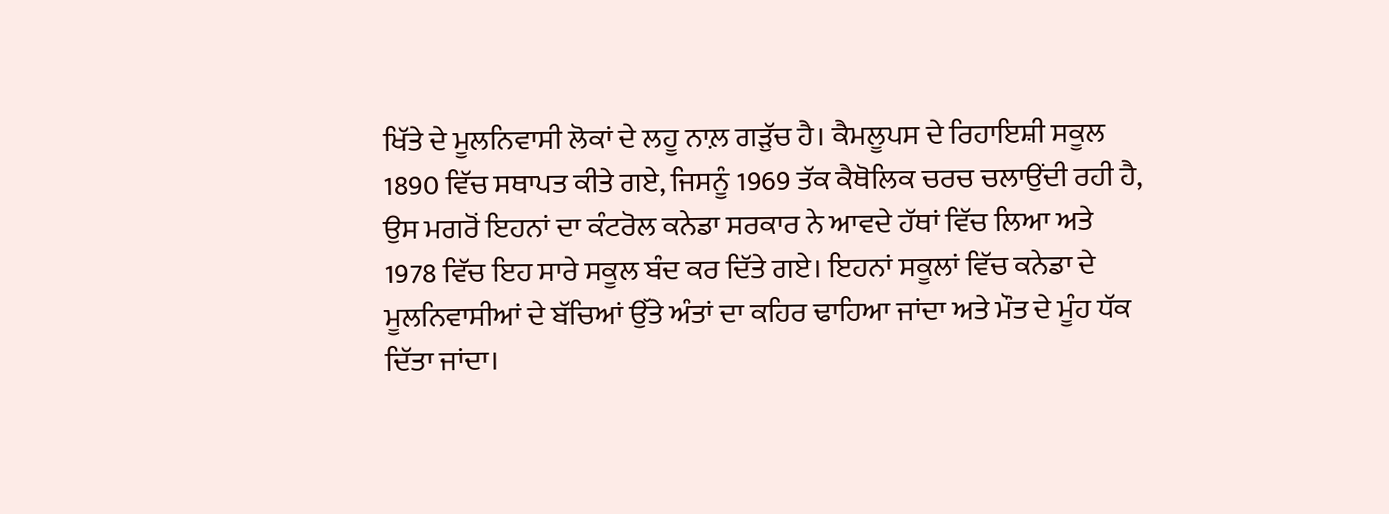ਖਿੱਤੇ ਦੇ ਮੂਲਨਿਵਾਸੀ ਲੋਕਾਂ ਦੇ ਲਹੂ ਨਾਲ਼ ਗੜੁੱਚ ਹੈ। ਕੈਮਲੂਪਸ ਦੇ ਰਿਹਾਇਸ਼ੀ ਸਕੂਲ 1890 ਵਿੱਚ ਸਥਾਪਤ ਕੀਤੇ ਗਏ, ਜਿਸਨੂੰ 1969 ਤੱਕ ਕੈਥੋਲਿਕ ਚਰਚ ਚਲਾਉਂਦੀ ਰਹੀ ਹੈ, ਉਸ ਮਗਰੋਂ ਇਹਨਾਂ ਦਾ ਕੰਟਰੋਲ ਕਨੇਡਾ ਸਰਕਾਰ ਨੇ ਆਵਦੇ ਹੱਥਾਂ ਵਿੱਚ ਲਿਆ ਅਤੇ 1978 ਵਿੱਚ ਇਹ ਸਾਰੇ ਸਕੂਲ ਬੰਦ ਕਰ ਦਿੱਤੇ ਗਏ। ਇਹਨਾਂ ਸਕੂਲਾਂ ਵਿੱਚ ਕਨੇਡਾ ਦੇ ਮੂਲਨਿਵਾਸੀਆਂ ਦੇ ਬੱਚਿਆਂ ਉੱਤੇ ਅੰਤਾਂ ਦਾ ਕਹਿਰ ਢਾਹਿਆ ਜਾਂਦਾ ਅਤੇ ਮੌਤ ਦੇ ਮੂੰਹ ਧੱਕ ਦਿੱਤਾ ਜਾਂਦਾ।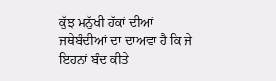ਕੁੱਝ ਮਨੁੱਖੀ ਹੱਕਾਂ ਦੀਆਂ ਜਥੇਬੰਦੀਆਂ ਦਾ ਦਾਅਵਾ ਹੈ ਕਿ ਜੇ ਇਹਨਾਂ ਬੰਦ ਕੀਤੇ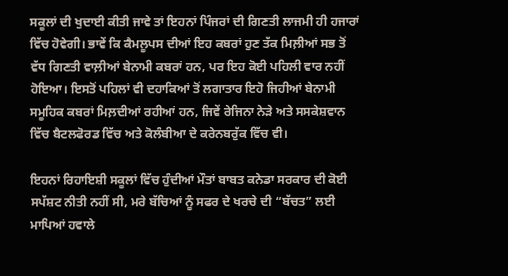ਸਕੂਲਾਂ ਦੀ ਖੁਦਾਈ ਕੀਤੀ ਜਾਵੇ ਤਾਂ ਇਹਨਾਂ ਪਿੰਜਰਾਂ ਦੀ ਗਿਣਤੀ ਲਾਜਮੀ ਹੀ ਹਜਾਰਾਂ ਵਿੱਚ ਹੋਵੇਗੀ। ਭਾਵੇਂ ਕਿ ਕੈਮਲੂਪਸ ਦੀਆਂ ਇਹ ਕਬਰਾਂ ਹੁਣ ਤੱਕ ਮਿਲ਼ੀਆਂ ਸਭ ਤੋਂ ਵੱਧ ਗਿਣਤੀ ਵਾਲ਼ੀਆਂ ਬੇਨਾਮੀ ਕਬਰਾਂ ਹਨ, ਪਰ ਇਹ ਕੋਈ ਪਹਿਲੀ ਵਾਰ ਨਹੀਂ ਹੋਇਆ। ਇਸਤੋਂ ਪਹਿਲਾਂ ਵੀ ਦਹਾਕਿਆਂ ਤੋਂ ਲਗਾਤਾਰ ਇਹੋ ਜਿਹੀਆਂ ਬੇਨਾਮੀ ਸਮੂਹਿਕ ਕਬਰਾਂ ਮਿਲ਼ਦੀਆਂ ਰਹੀਆਂ ਹਨ, ਜਿਵੇਂ ਰੇਜਿਨਾ ਨੇੜੇ ਅਤੇ ਸਸਕੇਸ਼ਵਾਨ ਵਿੱਚ ਬੈਟਲਫੋਰਡ ਵਿੱਚ ਅਤੇ ਕੋਲੰਬੀਆ ਦੇ ਕਰੇਨਬਰੁੱਕ ਵਿੱਚ ਵੀ।

ਇਹਨਾਂ ਰਿਹਾਇਸ਼ੀ ਸਕੂਲਾਂ ਵਿੱਚ ਹੁੰਦੀਆਂ ਮੌਤਾਂ ਬਾਬਤ ਕਨੇਡਾ ਸਰਕਾਰ ਦੀ ਕੋਈ ਸਪੱਸ਼ਟ ਨੀਤੀ ਨਹੀਂ ਸੀ, ਮਰੇ ਬੱਚਿਆਂ ਨੂੰ ਸਫਰ ਦੇ ਖਰਚੇ ਦੀ “ਬੱਚਤ” ਲਈ ਮਾਪਿਆਂ ਹਵਾਲੇ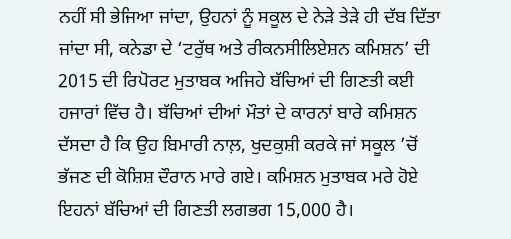ਨਹੀਂ ਸੀ ਭੇਜਿਆ ਜਾਂਦਾ, ਉਹਨਾਂ ਨੂੰ ਸਕੂਲ ਦੇ ਨੇੜੇ ਤੇੜੇ ਹੀ ਦੱਬ ਦਿੱਤਾ ਜਾਂਦਾ ਸੀ, ਕਨੇਡਾ ਦੇ ‘ਟਰੁੱਥ ਅਤੇ ਰੀਕਨਸੀਲਿਏਸ਼ਨ ਕਮਿਸ਼ਨ’ ਦੀ 2015 ਦੀ ਰਿਪੋਰਟ ਮੁਤਾਬਕ ਅਜਿਹੇ ਬੱਚਿਆਂ ਦੀ ਗਿਣਤੀ ਕਈ ਹਜਾਰਾਂ ਵਿੱਚ ਹੈ। ਬੱਚਿਆਂ ਦੀਆਂ ਮੌਤਾਂ ਦੇ ਕਾਰਨਾਂ ਬਾਰੇ ਕਮਿਸ਼ਨ ਦੱਸਦਾ ਹੈ ਕਿ ਉਹ ਬਿਮਾਰੀ ਨਾਲ਼, ਖੁਦਕੁਸ਼ੀ ਕਰਕੇ ਜਾਂ ਸਕੂਲ ’ਚੋਂ ਭੱਜਣ ਦੀ ਕੋਸ਼ਿਸ਼ ਦੌਰਾਨ ਮਾਰੇ ਗਏ। ਕਮਿਸ਼ਨ ਮੁਤਾਬਕ ਮਰੇ ਹੋਏ ਇਹਨਾਂ ਬੱਚਿਆਂ ਦੀ ਗਿਣਤੀ ਲਗਭਗ 15,000 ਹੈ।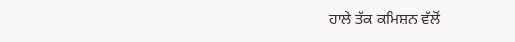ਹਾਲੇ ਤੱਕ ਕਮਿਸ਼ਨ ਵੱਲੋਂ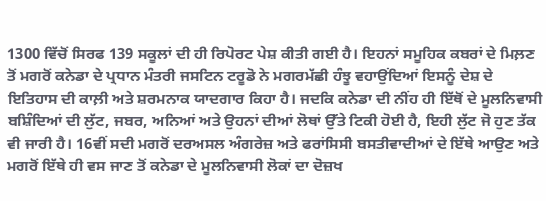1300 ਵਿੱਚੋਂ ਸਿਰਫ 139 ਸਕੂਲਾਂ ਦੀ ਹੀ ਰਿਪੋਰਟ ਪੇਸ਼ ਕੀਤੀ ਗਈ ਹੈ। ਇਹਨਾਂ ਸਮੂਹਿਕ ਕਬਰਾਂ ਦੇ ਮਿਲ਼ਣ ਤੋਂ ਮਗਰੋਂ ਕਨੇਡਾ ਦੇ ਪ੍ਰਧਾਨ ਮੰਤਰੀ ਜਸਟਿਨ ਟਰੂਡੋ ਨੇ ਮਗਰਮੱਛੀ ਹੰਝੂ ਵਹਾਉਂਦਿਆਂ ਇਸਨੂੰ ਦੇਸ਼ ਦੇ ਇਤਿਹਾਸ ਦੀ ਕਾਲ਼ੀ ਅਤੇ ਸ਼ਰਮਨਾਕ ਯਾਦਗਾਰ ਕਿਹਾ ਹੈ। ਜਦਕਿ ਕਨੇਡਾ ਦੀ ਨੀਂਹ ਹੀ ਇੱਥੋਂ ਦੇ ਮੂਲਨਿਵਾਸੀ ਬਸ਼ਿੰਦਿਆਂ ਦੀ ਲੁੱਟ, ਜਬਰ, ਅਨਿਆਂ ਅਤੇ ਉਹਨਾਂ ਦੀਆਂ ਲੋਥਾਂ ਉੱਤੇ ਟਿਕੀ ਹੋਈ ਹੈ, ਇਹੀ ਲੁੱਟ ਜੋ ਹੁਣ ਤੱਕ ਵੀ ਜਾਰੀ ਹੈ। 16ਵੀਂ ਸਦੀ ਮਗਰੋਂ ਦਰਅਸਲ ਅੰਗਰੇਜ਼ ਅਤੇ ਫਰਾਂਸਿਸੀ ਬਸਤੀਵਾਦੀਆਂ ਦੇ ਇੱਥੇ ਆਉਣ ਅਤੇ ਮਗਰੋਂ ਇੱਥੇ ਹੀ ਵਸ ਜਾਣ ਤੋਂ ਕਨੇਡਾ ਦੇ ਮੂਲਨਿਵਾਸੀ ਲੋਕਾਂ ਦਾ ਦੋਜ਼ਖ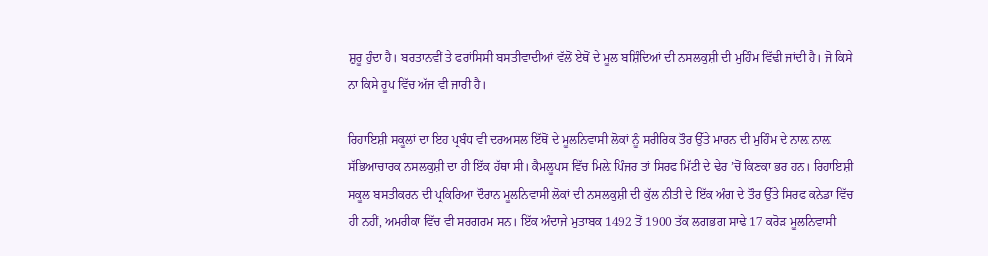ਸ਼ੁਰੂ ਹੁੰਦਾ ਹੈ। ਬਰਤਾਨਵੀਂ ਤੇ ਫਰਾਂਸਿਸੀ ਬਸਤੀਵਾਦੀਆਂ ਵੱਲੋਂ ਏਥੋਂ ਦੇ ਮੂਲ ਬਸ਼ਿੰਦਿਆਂ ਦੀ ਨਸਲਕੁਸ਼ੀ ਦੀ ਮੁਹਿੰਮ ਵਿੱਢੀ ਜਾਂਦੀ ਹੈ। ਜੋ ਕਿਸੇ ਨਾ ਕਿਸੇ ਰੂਪ ਵਿੱਚ ਅੱਜ ਵੀ ਜਾਰੀ ਹੈ।

ਰਿਹਾਇਸ਼ੀ ਸਕੂਲਾਂ ਦਾ ਇਹ ਪ੍ਰਬੰਧ ਵੀ ਦਰਅਸਲ ਇੱਥੋਂ ਦੇ ਮੂਲਨਿਵਾਸੀ ਲੋਕਾਂ ਨੂੰ ਸਰੀਰਿਕ ਤੌਰ ਉੱਤੇ ਮਾਰਨ ਦੀ ਮੁਹਿੰਮ ਦੇ ਨਾਲ਼ ਨਾਲ਼ ਸੱਭਿਆਚਾਰਕ ਨਸਲਕੁਸ਼ੀ ਦਾ ਹੀ ਇੱਕ ਹੱਥਾ ਸੀ। ਕੈਮਲੂਪਸ ਵਿੱਚ ਮਿਲ਼ੇ ਪਿੰਜਰ ਤਾਂ ਸਿਰਫ ਮਿੱਟੀ ਦੇ ਢੇਰ ’ਚੋਂ ਕਿਣਕਾ ਭਰ ਹਨ। ਰਿਹਾਇਸ਼ੀ ਸਕੂਲ ਬਸਤੀਕਰਨ ਦੀ ਪ੍ਰਕਿਰਿਆ ਦੌਰਾਨ ਮੂਲਨਿਵਾਸੀ ਲੋਕਾਂ ਦੀ ਨਸਲਕੁਸ਼ੀ ਦੀ ਕੁੱਲ ਨੀਤੀ ਦੇ ਇੱਕ ਅੰਗ ਦੇ ਤੌਰ ਉੱਤੇ ਸਿਰਫ ਕਨੇਡਾ ਵਿੱਚ ਹੀ ਨਹੀਂ, ਅਮਰੀਕਾ ਵਿੱਚ ਵੀ ਸਰਗਰਮ ਸਨ। ਇੱਕ ਅੰਦਾਜੇ ਮੁਤਾਬਕ 1492 ਤੋਂ 1900 ਤੱਕ ਲਗਭਗ ਸਾਢੇ 17 ਕਰੋੜ ਮੂਲਨਿਵਾਸੀ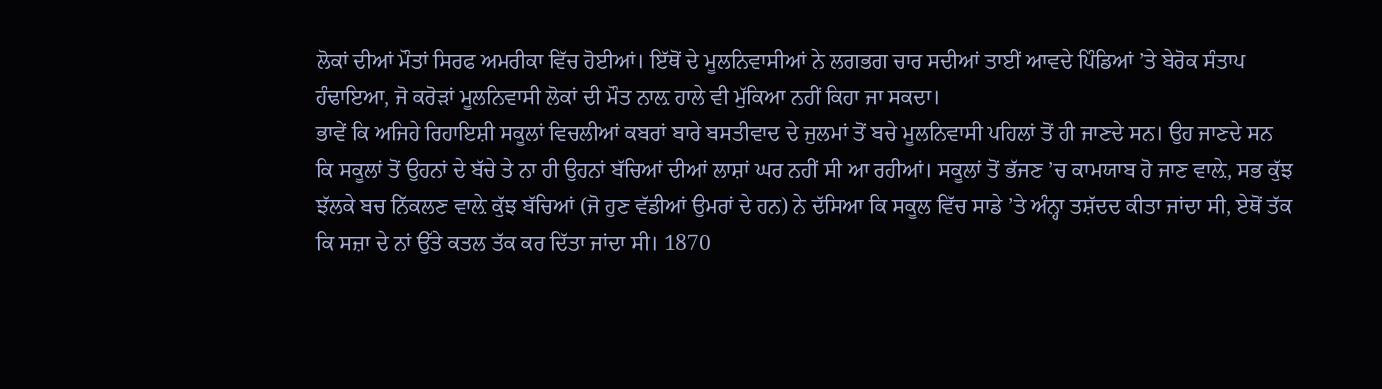ਲੋਕਾਂ ਦੀਆਂ ਮੌਤਾਂ ਸਿਰਫ ਅਮਰੀਕਾ ਵਿੱਚ ਹੋਈਆਂ। ਇੱਥੋਂ ਦੇ ਮੂਲਨਿਵਾਸੀਆਂ ਨੇ ਲਗਭਗ ਚਾਰ ਸਦੀਆਂ ਤਾਈਂ ਆਵਦੇ ਪਿੰਡਿਆਂ ’ਤੇ ਬੇਰੋਕ ਸੰਤਾਪ ਹੰਢਾਇਆ, ਜੋ ਕਰੋੜਾਂ ਮੂਲਨਿਵਾਸੀ ਲੋਕਾਂ ਦੀ ਮੌਤ ਨਾਲ਼ ਹਾਲੇ ਵੀ ਮੁੱਕਿਆ ਨਹੀਂ ਕਿਹਾ ਜਾ ਸਕਦਾ।
ਭਾਵੇਂ ਕਿ ਅਜਿਹੇ ਰਿਹਾਇਸ਼ੀ ਸਕੂਲਾਂ ਵਿਚਲੀਆਂ ਕਬਰਾਂ ਬਾਰੇ ਬਸਤੀਵਾਦ ਦੇ ਜੁਲਮਾਂ ਤੋਂ ਬਚੇ ਮੂਲਨਿਵਾਸੀ ਪਹਿਲਾਂ ਤੋਂ ਹੀ ਜਾਣਦੇ ਸਨ। ਉਹ ਜਾਣਦੇ ਸਨ ਕਿ ਸਕੂਲਾਂ ਤੋਂ ਉਹਨਾਂ ਦੇ ਬੱਚੇ ਤੇ ਨਾ ਹੀ ਉਹਨਾਂ ਬੱਚਿਆਂ ਦੀਆਂ ਲਾਸ਼ਾਂ ਘਰ ਨਹੀਂ ਸੀ ਆ ਰਹੀਆਂ। ਸਕੂਲਾਂ ਤੋਂ ਭੱਜਣ ’ਚ ਕਾਮਯਾਬ ਹੋ ਜਾਣ ਵਾਲ਼ੇ, ਸਭ ਕੁੱਝ ਝੱਲਕੇ ਬਚ ਨਿੱਕਲਣ ਵਾਲ਼ੇ ਕੁੱਝ ਬੱਚਿਆਂ (ਜੋ ਹੁਣ ਵੱਡੀਆਂ ਉਮਰਾਂ ਦੇ ਹਨ) ਨੇ ਦੱਸਿਆ ਕਿ ਸਕੂਲ ਵਿੱਚ ਸਾਡੇ ’ਤੇ ਅੰਨ੍ਹਾ ਤਸ਼ੱਦਦ ਕੀਤਾ ਜਾਂਦਾ ਸੀ, ਏਥੋਂ ਤੱਕ ਕਿ ਸਜ਼ਾ ਦੇ ਨਾਂ ਉੱਤੇ ਕਤਲ ਤੱਕ ਕਰ ਦਿੱਤਾ ਜਾਂਦਾ ਸੀ। 1870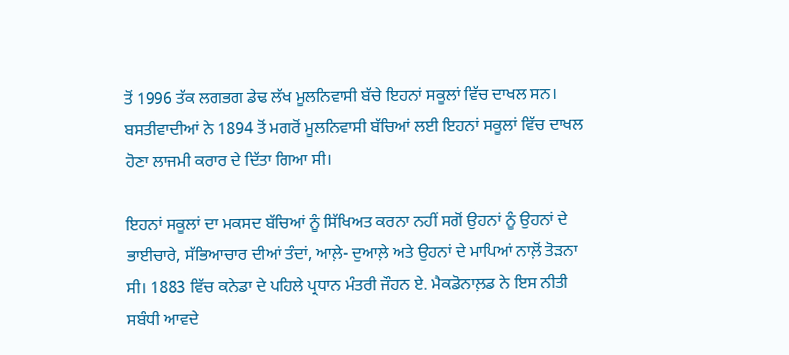ਤੋਂ 1996 ਤੱਕ ਲਗਭਗ ਡੇਢ ਲੱਖ ਮੂਲਨਿਵਾਸੀ ਬੱਚੇ ਇਹਨਾਂ ਸਕੂਲਾਂ ਵਿੱਚ ਦਾਖਲ ਸਨ। ਬਸਤੀਵਾਦੀਆਂ ਨੇ 1894 ਤੋਂ ਮਗਰੋਂ ਮੂਲਨਿਵਾਸੀ ਬੱਚਿਆਂ ਲਈ ਇਹਨਾਂ ਸਕੂਲਾਂ ਵਿੱਚ ਦਾਖਲ ਹੋਣਾ ਲਾਜਮੀ ਕਰਾਰ ਦੇ ਦਿੱਤਾ ਗਿਆ ਸੀ।

ਇਹਨਾਂ ਸਕੂਲਾਂ ਦਾ ਮਕਸਦ ਬੱਚਿਆਂ ਨੂੰ ਸਿੱਖਿਅਤ ਕਰਨਾ ਨਹੀਂ ਸਗੋਂ ਉਹਨਾਂ ਨੂੰ ਉਹਨਾਂ ਦੇ ਭਾਈਚਾਰੇ, ਸੱਭਿਆਚਾਰ ਦੀਆਂ ਤੰਦਾਂ, ਆਲ਼ੇ- ਦੁਆਲ਼ੇ ਅਤੇ ਉਹਨਾਂ ਦੇ ਮਾਪਿਆਂ ਨਾਲ਼ੋਂ ਤੋੜਨਾ ਸੀ। 1883 ਵਿੱਚ ਕਨੇਡਾ ਦੇ ਪਹਿਲੇ ਪ੍ਰਧਾਨ ਮੰਤਰੀ ਜੌਹਨ ਏ. ਮੈਕਡੋਨਾਲ਼ਡ ਨੇ ਇਸ ਨੀਤੀ ਸਬੰਧੀ ਆਵਦੇ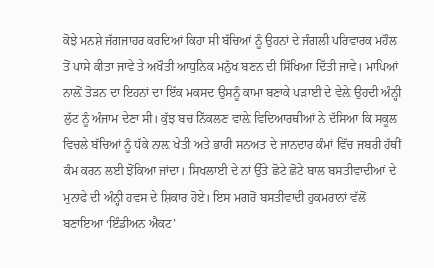ਕੋਝੇ ਮਨਸ਼ੇ ਜੱਗਜਾਹਰ ਕਰਦਿਆਂ ਕਿਹਾ ਸੀ ਬੱਚਿਆਂ ਨੂੰ ਉਹਨਾਂ ਦੇ ਜੰਗਲੀ ਪਰਿਵਾਰਕ ਮਹੌਲ ਤੋਂ ਪਾਸੇ ਕੀਤਾ ਜਾਵੇ ਤੇ ਅਖੌਤੀ ਆਧੁਨਿਕ ਮਨੁੱਖ ਬਣਨ ਦੀ ਸਿੱਖਿਆ ਦਿੱਤੀ ਜਾਵੇ। ਮਾਪਿਆਂ ਨਾਲ਼ੋਂ ਤੋੜਨ ਦਾ ਇਹਨਾਂ ਦਾ ਇੱਕ ਮਕਸਦ ਉਸਨੂੰ ਕਾਮਾ ਬਣਾਕੇ ਪੜਾਈ ਦੇ ਵੇਲ਼ੇ ਉਹਦੀ ਅੰਨ੍ਹੀ ਲੁੱਟ ਨੂੰ ਅੰਜਾਮ ਦੇਣਾ ਸੀ। ਕੁੱਝ ਬਚ ਨਿੱਕਲਣ ਵਾਲ਼ੇ ਵਿਦਿਆਰਥੀਆਂ ਨੇ ਦੱਸਿਆ ਕਿ ਸਕੂਲ ਵਿਚਲੇ ਬੱਚਿਆਂ ਨੂੰ ਧੱਕੇ ਨਾਲ਼ ਖੇਤੀ ਅਤੇ ਭਾਰੀ ਸਨਅਤ ਦੇ ਜਾਨਦਾਰ ਕੰਮਾਂ ਵਿੱਚ ਜਬਰੀ ਹੱਥੀਂ ਕੰਮ ਕਰਨ ਲਈ ਝੋਂਕਿਆ ਜਾਂਦਾ। ਸਿਖਲਾਈ ਦੇ ਨਾਂ ਉੱਤੇ ਛੋਟੇ ਛੋਟੇ ਬਾਲ ਬਸਤੀਵਾਦੀਆਂ ਦੇ ਮੁਨਾਫੇ ਦੀ ਅੰਨ੍ਹੀ ਹਵਸ ਦੇ ਸ਼ਿਕਾਰ ਹੋਏ। ਇਸ ਮਗਰੋਂ ਬਸਤੀਵਾਦੀ ਹੁਕਮਰਾਨਾਂ ਵੱਲੋਂ ਬਣਾਇਆ ‘ਇੰਡੀਅਨ ਐਕਟ’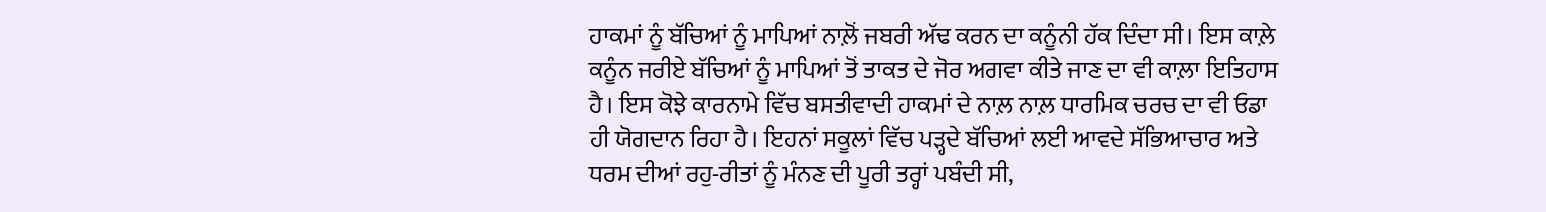ਹਾਕਮਾਂ ਨੂੰ ਬੱਚਿਆਂ ਨੂੰ ਮਾਪਿਆਂ ਨਾਲ਼ੋਂ ਜਬਰੀ ਅੱਢ ਕਰਨ ਦਾ ਕਨੂੰਨੀ ਹੱਕ ਦਿੰਦਾ ਸੀ। ਇਸ ਕਾਲ਼ੇ ਕਨੂੰਨ ਜਰੀਏ ਬੱਚਿਆਂ ਨੂੰ ਮਾਪਿਆਂ ਤੋਂ ਤਾਕਤ ਦੇ ਜੋਰ ਅਗਵਾ ਕੀਤੇ ਜਾਣ ਦਾ ਵੀ ਕਾਲ਼ਾ ਇਤਿਹਾਸ ਹੈ। ਇਸ ਕੋਝੇ ਕਾਰਨਾਮੇ ਵਿੱਚ ਬਸਤੀਵਾਦੀ ਹਾਕਮਾਂ ਦੇ ਨਾਲ਼ ਨਾਲ਼ ਧਾਰਮਿਕ ਚਰਚ ਦਾ ਵੀ ਓਡਾ ਹੀ ਯੋਗਦਾਨ ਰਿਹਾ ਹੈ। ਇਹਨਾਂ ਸਕੂਲਾਂ ਵਿੱਚ ਪੜ੍ਹਦੇ ਬੱਚਿਆਂ ਲਈ ਆਵਦੇ ਸੱਭਿਆਚਾਰ ਅਤੇ ਧਰਮ ਦੀਆਂ ਰਹੁ-ਰੀਤਾਂ ਨੂੰ ਮੰਨਣ ਦੀ ਪੂਰੀ ਤਰ੍ਹਾਂ ਪਬੰਦੀ ਸੀ,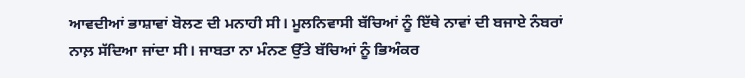ਆਵਦੀਆਂ ਭਾਸ਼ਾਵਾਂ ਬੋਲਣ ਦੀ ਮਨਾਹੀ ਸੀ। ਮੂਲਨਿਵਾਸੀ ਬੱਚਿਆਂ ਨੂੰ ਇੱਥੇ ਨਾਵਾਂ ਦੀ ਬਜਾਏ ਨੰਬਰਾਂ ਨਾਲ਼ ਸੱਦਿਆ ਜਾਂਦਾ ਸੀ। ਜਾਬਤਾ ਨਾ ਮੰਨਣ ਉੱਤੇ ਬੱਚਿਆਂ ਨੂੰ ਭਿਅੰਕਰ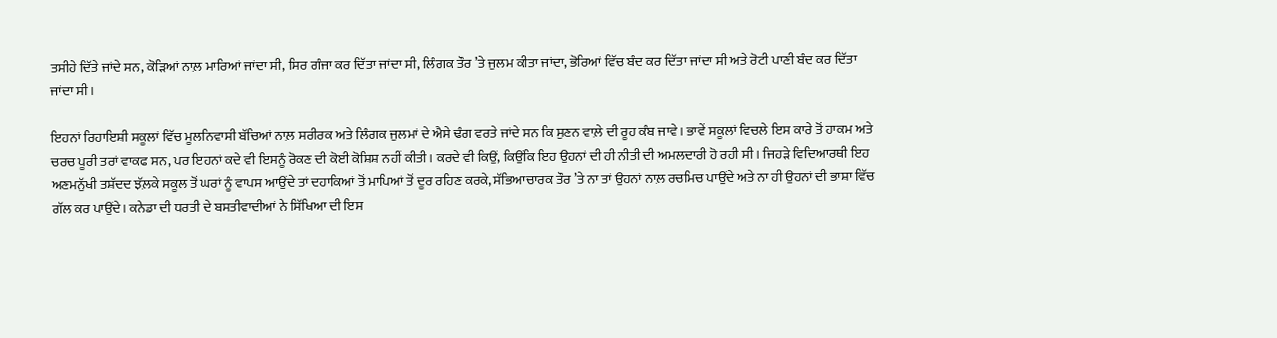ਤਸੀਹੇ ਦਿੱਤੇ ਜਾਂਦੇ ਸਨ, ਕੋੜਿਆਂ ਨਾਲ਼ ਮਾਰਿਆਂ ਜਾਂਦਾ ਸੀ, ਸਿਰ ਗੰਜਾ ਕਰ ਦਿੱਤਾ ਜਾਂਦਾ ਸੀ, ਲਿੰਗਕ ਤੌਰ ’ਤੇ ਜੁਲਮ ਕੀਤਾ ਜਾਂਦਾ, ਭੋਰਿਆਂ ਵਿੱਚ ਬੰਦ ਕਰ ਦਿੱਤਾ ਜਾਂਦਾ ਸੀ ਅਤੇ ਰੋਟੀ ਪਾਣੀ ਬੰਦ ਕਰ ਦਿੱਤਾ ਜਾਂਦਾ ਸੀ।

ਇਹਨਾਂ ਰਿਹਾਇਸ਼ੀ ਸਕੂਲਾਂ ਵਿੱਚ ਮੂਲਨਿਵਾਸੀ ਬੱਚਿਆਂ ਨਾਲ਼ ਸਰੀਰਕ ਅਤੇ ਲਿੰਗਕ ਜੁਲਮਾਂ ਦੇ ਐਸੇ ਢੰਗ ਵਰਤੇ ਜਾਂਦੇ ਸਨ ਕਿ ਸੁਣਨ ਵਾਲ਼ੇ ਦੀ ਰੂਹ ਕੰਬ ਜਾਵੇ। ਭਾਵੇਂ ਸਕੂਲਾਂ ਵਿਚਲੇ ਇਸ ਕਾਰੇ ਤੋਂ ਹਾਕਮ ਅਤੇ ਚਰਚ ਪੂਰੀ ਤਰਾਂ ਵਾਕਫ ਸਨ, ਪਰ ਇਹਨਾਂ ਕਦੇ ਵੀ ਇਸਨੂੰ ਰੋਕਣ ਦੀ ਕੋਈ ਕੋਸ਼ਿਸ਼ ਨਹੀਂ ਕੀਤੀ। ਕਰਦੇ ਵੀ ਕਿਉਂ, ਕਿਉਂਕਿ ਇਹ ਉਹਨਾਂ ਦੀ ਹੀ ਨੀਤੀ ਦੀ ਅਮਲਦਾਰੀ ਹੋ ਰਹੀ ਸੀ। ਜਿਹੜੇ ਵਿਦਿਆਰਥੀ ਇਹ ਅਣਮਨੁੱਖੀ ਤਸ਼ੱਦਦ ਝੱਲ਼ਕੇ ਸਕੂਲ ਤੋਂ ਘਰਾਂ ਨੂੰ ਵਾਪਸ ਆਉਂਦੇ ਤਾਂ ਦਹਾਕਿਆਂ ਤੋਂ ਮਾਪਿਆਂ ਤੋਂ ਦੂਰ ਰਹਿਣ ਕਰਕੇ, ਸੱਭਿਆਚਾਰਕ ਤੌਰ ’ਤੇ ਨਾ ਤਾਂ ਉਹਨਾਂ ਨਾਲ਼ ਰਚਮਿਚ ਪਾਉਂਦੇ ਅਤੇ ਨਾ ਹੀ ਉਹਨਾਂ ਦੀ ਭਾਸ਼ਾ ਵਿੱਚ ਗੱਲ ਕਰ ਪਾਉਂਦੇ। ਕਨੇਡਾ ਦੀ ਧਰਤੀ ਦੇ ਬਸਤੀਵਾਦੀਆਂ ਨੇ ਸਿੱਖਿਆ ਦੀ ਇਸ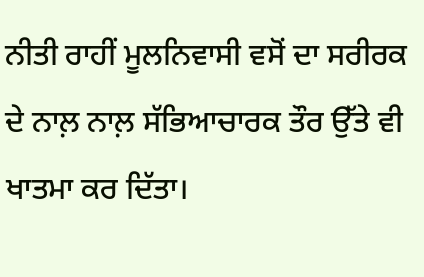ਨੀਤੀ ਰਾਹੀਂ ਮੂਲਨਿਵਾਸੀ ਵਸੋਂ ਦਾ ਸਰੀਰਕ ਦੇ ਨਾਲ਼ ਨਾਲ਼ ਸੱਭਿਆਚਾਰਕ ਤੌਰ ਉੱਤੇ ਵੀ ਖਾਤਮਾ ਕਰ ਦਿੱਤਾ।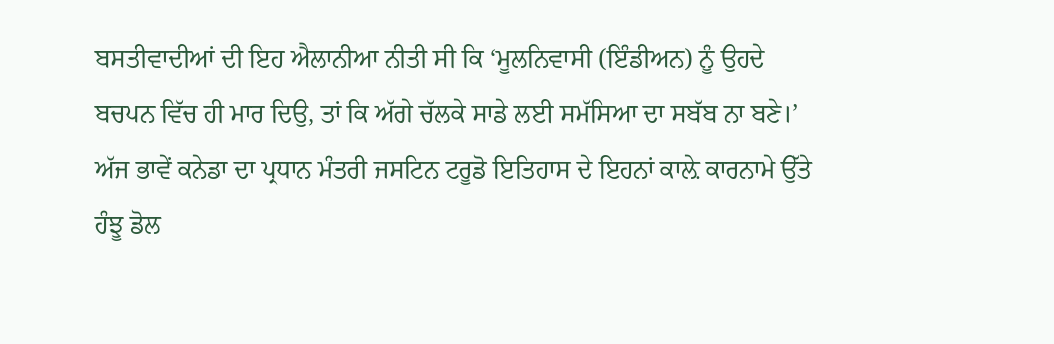ਬਸਤੀਵਾਦੀਆਂ ਦੀ ਇਹ ਐਲਾਨੀਆ ਨੀਤੀ ਸੀ ਕਿ ‘ਮੂਲਨਿਵਾਸੀ (ਇੰਡੀਅਨ) ਨੂੰ ਉਹਦੇ ਬਚਪਨ ਵਿੱਚ ਹੀ ਮਾਰ ਦਿਉ, ਤਾਂ ਕਿ ਅੱਗੇ ਚੱਲਕੇ ਸਾਡੇ ਲਈ ਸਮੱਸਿਆ ਦਾ ਸਬੱਬ ਨਾ ਬਣੇ।’ ਅੱਜ ਭਾਵੇਂ ਕਨੇਡਾ ਦਾ ਪ੍ਰਧਾਨ ਮੰਤਰੀ ਜਸਟਿਨ ਟਰੂਡੋ ਇਤਿਹਾਸ ਦੇ ਇਹਨਾਂ ਕਾਲ਼ੇ ਕਾਰਨਾਮੇ ਉੱਤੇ ਹੰਝੂ ਡੋਲ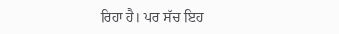ਰਿਹਾ ਹੈ। ਪਰ ਸੱਚ ਇਹ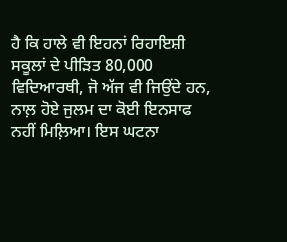ਹੈ ਕਿ ਹਾਲੇ ਵੀ ਇਹਨਾਂ ਰਿਹਾਇਸ਼ੀ ਸਕੂਲਾਂ ਦੇ ਪੀੜਿਤ 80,000 ਵਿਦਿਆਰਥੀ, ਜੋ ਅੱਜ ਵੀ ਜਿਉਂਦੇ ਹਨ, ਨਾਲ਼ ਹੋਏ ਜੁਲਮ ਦਾ ਕੋਈ ਇਨਸਾਫ ਨਹੀਂ ਮਿਲ਼ਿਆ। ਇਸ ਘਟਨਾ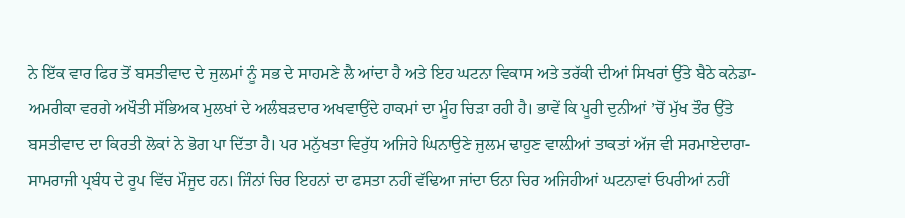ਨੇ ਇੱਕ ਵਾਰ ਫਿਰ ਤੋਂ ਬਸਤੀਵਾਦ ਦੇ ਜੁਲਮਾਂ ਨੂੰ ਸਭ ਦੇ ਸਾਹਮਣੇ ਲੈ ਆਂਦਾ ਹੈ ਅਤੇ ਇਹ ਘਟਨਾ ਵਿਕਾਸ ਅਤੇ ਤਰੱਕੀ ਦੀਆਂ ਸਿਖਰਾਂ ਉੱਤੇ ਬੈਠੇ ਕਨੇਡਾ-ਅਮਰੀਕਾ ਵਰਗੇ ਅਖੌਤੀ ਸੱਭਿਅਕ ਮੁਲਖਾਂ ਦੇ ਅਲੰਬੜਦਾਰ ਅਖਵਾਉਂਦੇ ਹਾਕਮਾਂ ਦਾ ਮੂੰਹ ਚਿੜਾ ਰਹੀ ਹੈ। ਭਾਵੇਂ ਕਿ ਪੂਰੀ ਦੁਨੀਆਂ ’ਚੋਂ ਮੁੱਖ ਤੌਰ ਉੱਤੇ ਬਸਤੀਵਾਦ ਦਾ ਕਿਰਤੀ ਲੋਕਾਂ ਨੇ ਭੋਗ ਪਾ ਦਿੱਤਾ ਹੈ। ਪਰ ਮਨੁੱਖਤਾ ਵਿਰੁੱਧ ਅਜਿਹੇ ਘਿਨਾਉਣੇ ਜੁਲਮ ਢਾਹੁਣ ਵਾਲ਼ੀਆਂ ਤਾਕਤਾਂ ਅੱਜ ਵੀ ਸਰਮਾਏਦਾਰਾ-ਸਾਮਰਾਜੀ ਪ੍ਰਬੰਧ ਦੇ ਰੂਪ ਵਿੱਚ ਮੌਜੂਦ ਹਨ। ਜਿੰਨਾਂ ਚਿਰ ਇਹਨਾਂ ਦਾ ਫਸਤਾ ਨਹੀਂ ਵੱਢਿਆ ਜਾਂਦਾ ਓਨਾ ਚਿਰ ਅਜਿਹੀਆਂ ਘਟਨਾਵਾਂ ਓਪਰੀਆਂ ਨਹੀਂ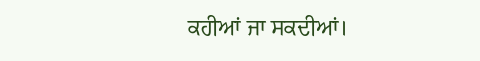ਕਹੀਆਂ ਜਾ ਸਕਦੀਆਂ।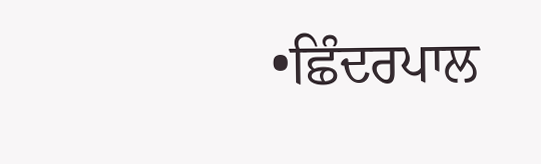•ਛਿੰਦਰਪਾਲ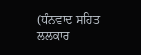(ਧੰਨਵਾਦ ਸਹਿਤ ਲਲਕਾਰ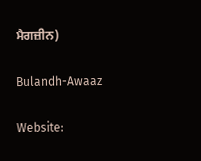ਮੈਗਜ਼ੀਨ)

Bulandh-Awaaz

Website: